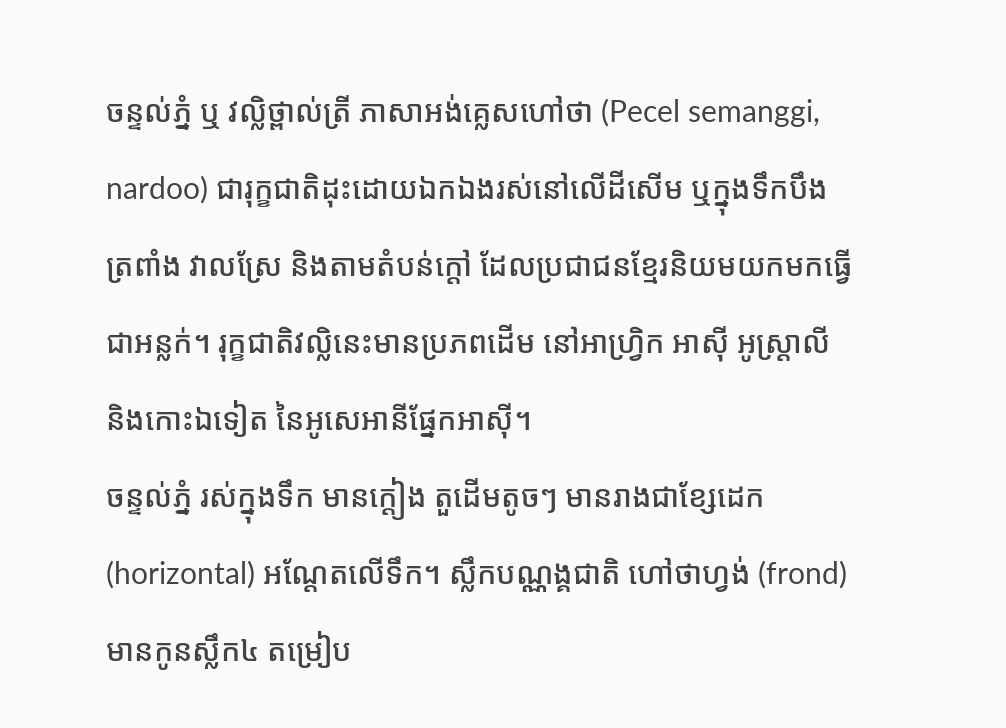ចន្ទល់ភ្នំ ឬ វល្លិថ្ពាល់ត្រី ភាសាអង់គ្លេសហៅថា (Pecel semanggi, nardoo) ជារុក្ខជាតិដុះដោយឯកឯងរស់នៅលើដីសើម ឬក្នុងទឹកបឹង ត្រពាំង វាលស្រែ និងតាមតំបន់ក្តៅ ដែលប្រជាជនខ្មែរនិយមយកមកធ្វើជាអន្លក់។ រុក្ខជាតិវល្លិនេះមានប្រភពដើម នៅអាហ្វ្រិក អាស៊ី អូស្ត្រាលី និងកោះឯទៀត នៃអូសេអានីផ្នែកអាស៊ី។
ចន្ទល់ភ្នំ រស់ក្នុងទឹក មានក្តៀង តួដើមតូចៗ មានរាងជាខ្សែដេក (horizontal) អណ្តែតលើទឹក។ ស្លឹកបណ្ណង្គជាតិ ហៅថាហ្វង់ (frond) មានកូនស្លឹក៤ តម្រៀប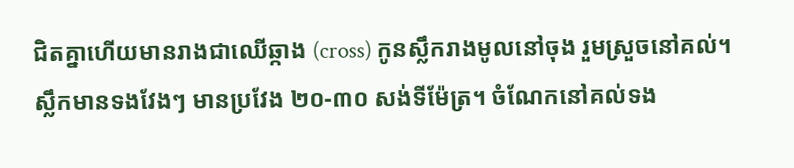ជិតគ្នាហើយមានរាងជាឈើឆ្កាង (cross) កូនស្លឹករាងមូលនៅចុង រួមស្រួចនៅគល់។ ស្លឹកមានទងវែងៗ មានប្រវែង ២០-៣០ សង់ទីម៉ែត្រ។ ចំណែកនៅគល់ទង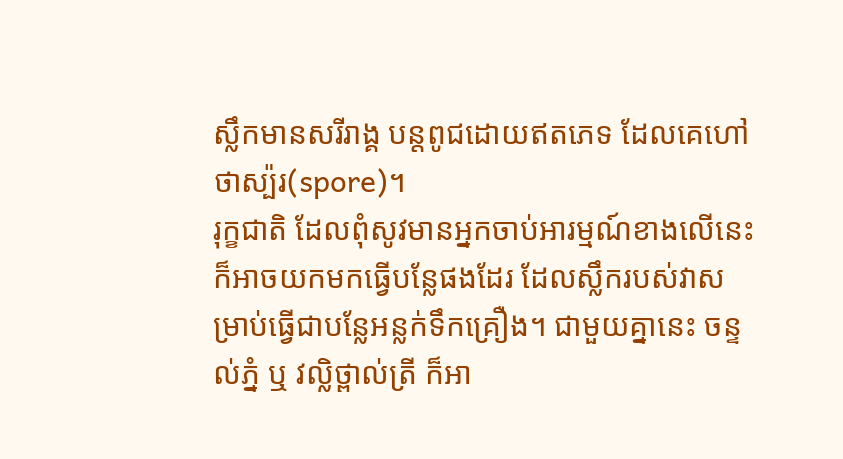ស្លឹកមានសរីរាង្គ បន្តពូជដោយឥតភេទ ដែលគេហៅថាស្ប៉រ(spore)។
រុក្ខជាតិ ដែលពុំសូវមានអ្នកចាប់អារម្មណ៍ខាងលើនេះក៏អាចយកមកធ្វើបន្លែផងដែរ ដែលស្លឹករបស់វាសម្រាប់ធ្វើជាបន្លែអន្លក់ទឹកគ្រឿង។ ជាមួយគ្នានេះ ចន្ទល់ភ្នំ ឬ វល្លិថ្ពាល់ត្រី ក៏អា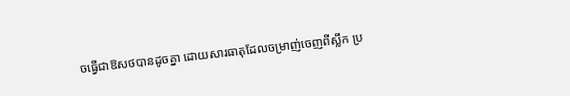ចធ្វើជាឱសថបានដូចគ្នា ដោយសារធាតុដែលចម្រាញ់ចេញពីស្លឹក ប្រ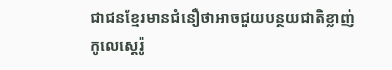ជាជនខ្មែរមានជំនឿថាអាចជួយបន្ថយជាតិខ្លាញ់ កូលេស្តេរ៉ូ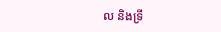ល និងទ្រី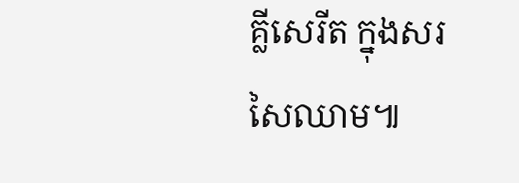គ្លីសេរីត ក្នុងសរសៃឈាម៕